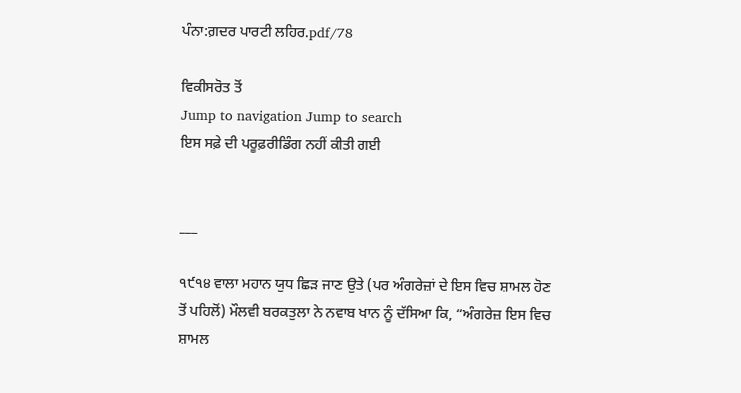ਪੰਨਾ:ਗ਼ਦਰ ਪਾਰਟੀ ਲਹਿਰ.pdf/78

ਵਿਕੀਸਰੋਤ ਤੋਂ
Jump to navigation Jump to search
ਇਸ ਸਫ਼ੇ ਦੀ ਪਰੂਫ਼ਰੀਡਿੰਗ ਨਹੀਂ ਕੀਤੀ ਗਈ


___

੧੯੧੪ ਵਾਲਾ ਮਹਾਨ ਯੁਧ ਛਿੜ ਜਾਣ ਉਤੇ (ਪਰ ਅੰਗਰੇਜ਼ਾਂ ਦੇ ਇਸ ਵਿਚ ਸ਼ਾਮਲ ਹੋਣ ਤੋਂ ਪਹਿਲੋਂ) ਮੌਲਵੀ ਬਰਕਤੁਲਾ ਨੇ ਨਵਾਬ ਖਾਨ ਨੂੰ ਦੱਸਿਆ ਕਿ, “ਅੰਗਰੇਜ਼ ਇਸ ਵਿਚ ਸ਼ਾਮਲ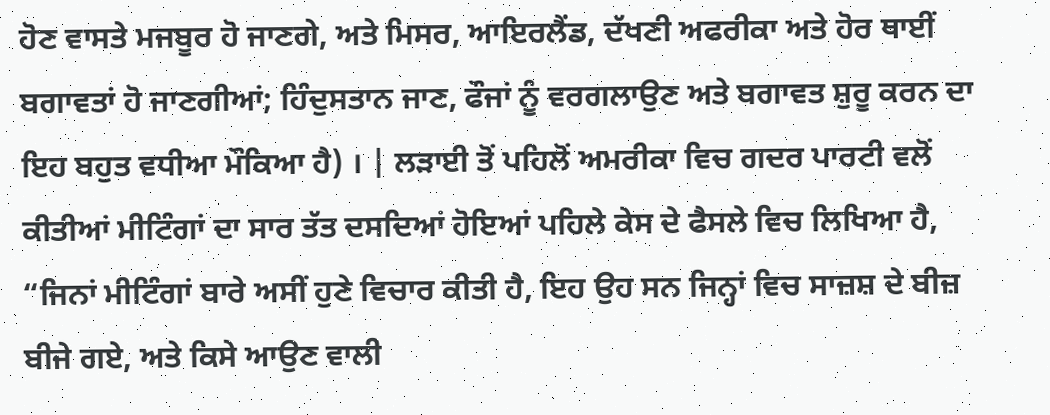ਹੋਣ ਵਾਸਤੇ ਮਜਬੂਰ ਹੋ ਜਾਣਗੇ, ਅਤੇ ਮਿਸਰ, ਆਇਰਲੈਂਡ, ਦੱਖਣੀ ਅਫਰੀਕਾ ਅਤੇ ਹੋਰ ਥਾਈਂ ਬਗਾਵਤਾਂ ਹੋ ਜਾਣਗੀਆਂ; ਹਿੰਦੁਸਤਾਨ ਜਾਣ, ਫੌਜਾਂ ਨੂੰ ਵਰਗਲਾਉਣ ਅਤੇ ਬਗਾਵਤ ਸ਼ੁਰੂ ਕਰਨ ਦਾ ਇਹ ਬਹੁਤ ਵਧੀਆ ਮੌਕਿਆ ਹੈ) । | ਲੜਾਈ ਤੋਂ ਪਹਿਲੋਂ ਅਮਰੀਕਾ ਵਿਚ ਗਦਰ ਪਾਰਟੀ ਵਲੋਂ ਕੀਤੀਆਂ ਮੀਟਿੰਗਾਂ ਦਾ ਸਾਰ ਤੱਤ ਦਸਦਿਆਂ ਹੋਇਆਂ ਪਹਿਲੇ ਕੇਸ ਦੇ ਫੈਸਲੇ ਵਿਚ ਲਿਖਿਆ ਹੈ, “ਜਿਨਾਂ ਮੀਟਿੰਗਾਂ ਬਾਰੇ ਅਸੀਂ ਹੁਣੇ ਵਿਚਾਰ ਕੀਤੀ ਹੈ, ਇਹ ਉਹ ਸਨ ਜਿਨ੍ਹਾਂ ਵਿਚ ਸਾਜ਼ਸ਼ ਦੇ ਬੀਜ਼ ਬੀਜੇ ਗਏ, ਅਤੇ ਕਿਸੇ ਆਉਣ ਵਾਲੀ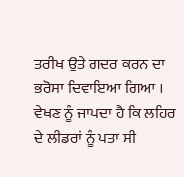ਤਰੀਖ ਉਤੇ ਗਦਰ ਕਰਨ ਦਾ ਭਰੋਸਾ ਦਿਵਾਇਆ ਗਿਆ । ਵੇਖਣ ਨੂੰ ਜਾਪਦਾ ਹੈ ਕਿ ਲਹਿਰ ਦੇ ਲੀਡਰਾਂ ਨੂੰ ਪਤਾ ਸੀ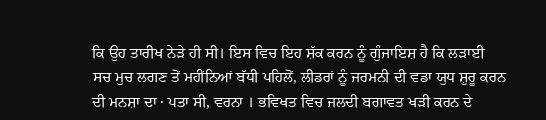ਕਿ ਉਹ ਤਾਰੀਖ ਨੇੜੇ ਹੀ ਸੀ। ਇਸ ਵਿਚ ਇਹ ਸ਼ੱਕ ਕਰਨ ਨੂੰ ਗੁੰਜਾਇਸ਼ ਹੈ ਕਿ ਲੜਾਈ ਸਚ ਮੁਚ ਲਗਣ ਤੋਂ ਮਹੀਂਨਿਆਂ ਬੱਧੀ ਪਹਿਲੋਂ, ਲੀਡਰਾਂ ਨੂੰ ਜਰਮਨੀ ਦੀ ਵਡਾ ਯੁਧ ਸ਼ੁਰੂ ਕਰਨ ਦੀ ਮਨਸ਼ਾ ਦਾ · ਪਤਾ ਸੀ, ਵਰਨਾ । ਭਵਿਖਤ ਵਿਚ ਜਲਦੀ ਬਗਾਵਤ ਖੜੀ ਕਰਨ ਦੇ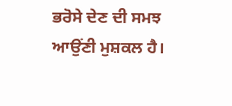ਭਰੋਸੇ ਦੇਣ ਦੀ ਸਮਝ ਆਉਂਣੀ ਮੁਸ਼ਕਲ ਹੈ।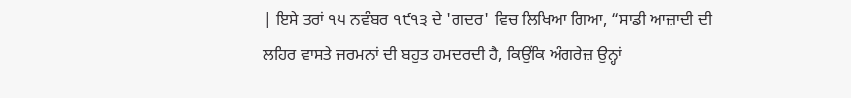| ਇਸੇ ਤਰਾਂ ੧੫ ਨਵੰਬਰ ੧੯੧੩ ਦੇ 'ਗਦਰ' ਵਿਚ ਲਿਖਿਆ ਗਿਆ, “ਸਾਡੀ ਆਜ਼ਾਦੀ ਦੀ ਲਹਿਰ ਵਾਸਤੇ ਜਰਮਨਾਂ ਦੀ ਬਹੁਤ ਹਮਦਰਦੀ ਹੈ, ਕਿਉਂਕਿ ਅੰਗਰੇਜ਼ ਉਨ੍ਹਾਂ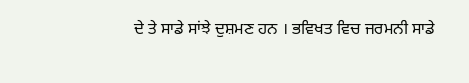ਦੇ ਤੇ ਸਾਡੇ ਸਾਂਝੇ ਦੁਸ਼ਮਣ ਹਨ । ਭਵਿਖਤ ਵਿਚ ਜਰਮਨੀ ਸਾਡੇ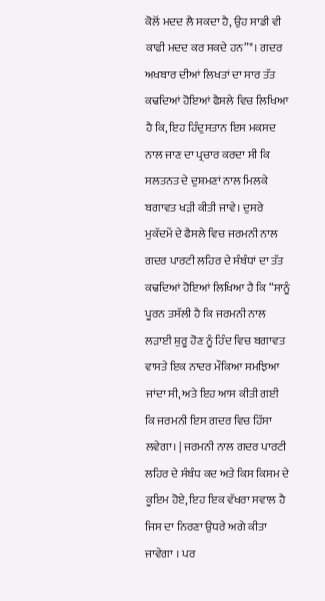ਕੋਲੋਂ ਮਦਦ ਲੈ ਸਕਦਾ ਹੈ, ਉਹ ਸਾਡੀ ਵੀ ਕਾਫੀ ਮਦਦ ਕਰ ਸਕਦੇ ਹਨ”*। ਗਦਰ ਅਖਬਾਰ ਦੀਆਂ ਲਿਖਤਾਂ ਦਾ ਸਾਰ ਤੱਤ ਕਢਦਿਆਂ ਹੋਇਆਂ ਫੈਸਲੇ ਵਿਚ ਲਿਖਿਆ ਹੈ ਕਿ, ਇਹ ਹਿੰਦੁਸਤਾਨ ਇਸ ਮਕਸਦ ਨਾਲ ਜਾਣ ਦਾ ਪ੍ਰਚਾਰ ਕਰਦਾ ਸੀ ਕਿ ਸਲਤਨਤ ਦੇ ਦੁਸ਼ਮਣਾਂ ਨਾਲ ਮਿਲਕੇ ਬਗਾਵਤ ਖੜੀ ਕੀਤੀ ਜਾਵੇ। ਦੁਸਰੇ ਮੁਕੱਦਮੇਂ ਦੇ ਫੈਸਲੇ ਵਿਚ ਜਰਮਨੀ ਨਾਲ ਗਦਰ ਪਾਰਟੀ ਲਹਿਰ ਦੇ ਸੰਬੰਧਾਂ ਦਾ ਤੱਤ ਕਢਦਿਆਂ ਹੋਇਆਂ ਲਿਖਿਆ ਹੈ ਕਿ “ਸਾਨੂੰ ਪੂਰਨ ਤਸੱਲੀ ਹੈ ਕਿ ਜਰਮਨੀ ਨਾਲ ਲੜਾਈ ਸ਼ੁਰੂ ਹੋਣ ਨੂੰ ਹਿੰਦ ਵਿਚ ਬਗਾਵਤ ਵਾਸਤੇ ਇਕ ਨਾਦਰ ਮੌਕਿਆ ਸਮਝਿਆ ਜਾਂਦਾ ਸੀ, ਅਤੇ ਇਹ ਆਸ ਕੀਤੀ ਗਈ ਕਿ ਜਰਮਨੀ ਇਸ ਗਦਰ ਵਿਚ ਹਿੱਸਾ ਲਵੇਗਾ। | ਜਰਮਨੀ ਨਾਲ ਗਦਰ ਪਾਰਟੀ ਲਹਿਰ ਦੇ ਸੰਬੰਧ ਕਦ ਅਤੇ ਕਿਸ ਕਿਸਮ ਦੇ ਕੂਇਮ ਹੋਏ, ਇਹ ਇਕ ਵੱਖਰਾ ਸਵਾਲ ਹੈ ਜਿਸ ਦਾ ਨਿਰਣਾ ਉਧਰੇ ਅਗੇ ਕੀਤਾ ਜਾਵੇਗਾ । ਪਰ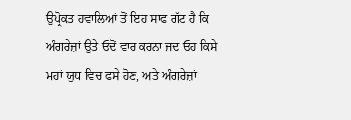ਉਪ੍ਰੋਕਤ ਹਵਾਲਿਆਂ ਤੋਂ ਇਹ ਸਾਫ ਗੱਟ ਹੈ ਕਿ ਅੰਗਰੇਜ਼ਾਂ ਉਤੇ ਓਦੋਂ ਵਾਰ ਕਰਨਾ ਜਦ ਓਹ ਕਿਸੇ ਮਹਾਂ ਯੁਧ ਵਿਚ ਫਸੇ ਹੋਣ, ਅਤੇ ਅੰਗਰੇਜ਼ਾਂ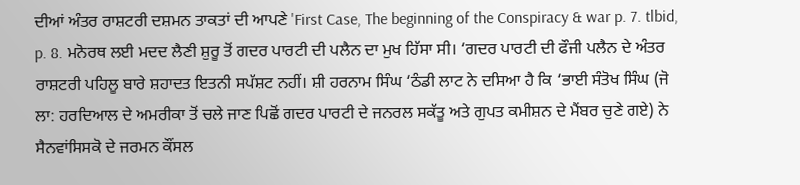ਦੀਆਂ ਅੰਤਰ ਰਾਸ਼ਟਰੀ ਦਸ਼ਮਨ ਤਾਕਤਾਂ ਦੀ ਆਪਣੇ 'First Case, The beginning of the Conspiracy & war p. 7. tlbid, p. 8. ਮਨੋਰਥ ਲਈ ਮਦਦ ਲੈਣੀ ਸ਼ੁਰੂ ਤੋਂ ਗਦਰ ਪਾਰਟੀ ਦੀ ਪਲੈਨ ਦਾ ਮੁਖ ਹਿੱਸਾ ਸੀ। ‘ਗਦਰ ਪਾਰਟੀ ਦੀ ਫੌਜੀ ਪਲੈਨ ਦੇ ਅੰਤਰ ਰਾਸ਼ਟਰੀ ਪਹਿਲੂ ਬਾਰੇ ਸ਼ਹਾਦਤ ਇਤਨੀ ਸਪੱਸ਼ਟ ਨਹੀਂ। ਸ਼ੀ ਹਰਨਾਮ ਸਿੰਘ ‘ਠੰਡੀ ਲਾਟ ਨੇ ਦਸਿਆ ਹੈ ਕਿ ‘ਭਾਈ ਸੰਤੋਖ ਸਿੰਘ (ਜੋ ਲਾ: ਹਰਦਿਆਲ ਦੇ ਅਮਰੀਕਾ ਤੋਂ ਚਲੇ ਜਾਣ ਪਿਛੋਂ ਗਦਰ ਪਾਰਟੀ ਦੇ ਜਨਰਲ ਸਕੱਤੂ ਅਤੇ ਗੁਪਤ ਕਮੀਸ਼ਨ ਦੇ ਮੈਂਬਰ ਚੁਣੇ ਗਏ) ਨੇ ਸੈਨਵਾਂਸਿਸਕੋ ਦੇ ਜਰਮਨ ਕੌਂਸਲ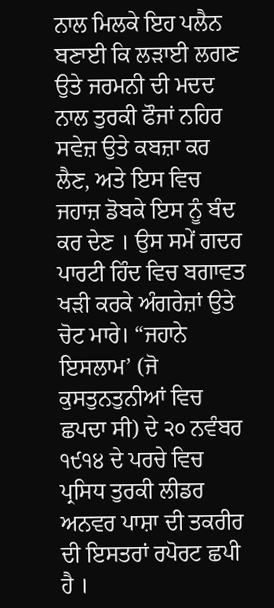ਨਾਲ ਮਿਲਕੇ ਇਹ ਪਲੈਨ ਬਣਾਈ ਕਿ ਲੜਾਈ ਲਗਣ ਉਤੇ ਜਰਮਨੀ ਦੀ ਮਦਦ ਨਾਲ ਤੁਰਕੀ ਫੌਜਾਂ ਨਹਿਰ ਸਵੇਜ਼ ਉਤੇ ਕਬਜ਼ਾ ਕਰ ਲੈਣ, ਅਤੇ ਇਸ ਵਿਚ ਜਹਾਜ਼ ਡੋਬਕੇ ਇਸ ਨੂੰ ਬੰਦ ਕਰ ਦੇਣ । ਉਸ ਸਮੇਂ ਗਦਰ ਪਾਰਟੀ ਹਿੰਦ ਵਿਚ ਬਗਾਵਤ ਖੜੀ ਕਰਕੇ ਅੰਗਰੇਜ਼ਾਂ ਉਤੇ ਚੋਟ ਮਾਰੇ। “ਜਹਾਨੇ ਇਸਲਾਮ’ (ਜੋ ਕੁਸਤੁਨਤੁਨੀਆਂ ਵਿਚ ਛਪਦਾ ਸੀ) ਦੇ ੨੦ ਨਵੰਬਰ ੧੯੧੪ ਦੇ ਪਰਚੇ ਵਿਚ ਪ੍ਰਸਿਧ ਤੁਰਕੀ ਲੀਡਰ ਅਨਵਰ ਪਾਸ਼ਾ ਦੀ ਤਕਰੀਰ ਦੀ ਇਸਤਰਾਂ ਰਪੋਰਟ ਛਪੀ ਹੈ ।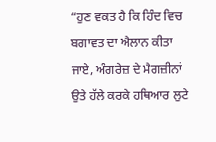“ਹੁਣ ਵਕਤ ਹੈ ਕਿ ਹਿੰਦ ਵਿਚ ਬਗਾਵਤ ਦਾ ਐਲਾਨ ਕੀਤਾ ਜਾਏ, ਅੰਗਰੇਜ਼ ਦੇ ਮੈਗਜ਼ੀਨਾਂ ਉਤੇ ਹੱਲੇ ਕਰਕੇ ਹਥਿਆਰ ਲੁਟੇ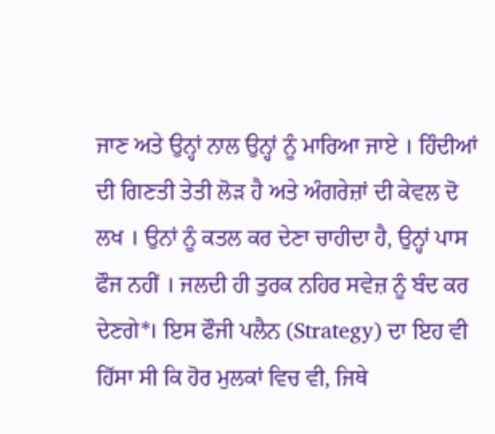ਜਾਣ ਅਤੇ ਉਨ੍ਹਾਂ ਨਾਲ ਉਨ੍ਹਾਂ ਨੂੰ ਮਾਰਿਆ ਜਾਏ । ਹਿੰਦੀਆਂ ਦੀ ਗਿਣਤੀ ਤੇਤੀ ਲੋੜ ਹੈ ਅਤੇ ਅੰਗਰੇਜ਼ਾਂ ਦੀ ਕੇਵਲ ਦੋ ਲਖ । ਉਨਾਂ ਨੂੰ ਕਤਲ ਕਰ ਦੇਣਾ ਚਾਹੀਦਾ ਹੈ, ਉਨ੍ਹਾਂ ਪਾਸ ਫੌਜ ਨਹੀਂ । ਜਲਦੀ ਹੀ ਤੁਰਕ ਨਹਿਰ ਸਵੇਜ਼ ਨੂੰ ਬੰਦ ਕਰ ਦੇਣਗੇ*। ਇਸ ਫੌਜੀ ਪਲੈਨ (Strategy) ਦਾ ਇਹ ਵੀ ਹਿੱਸਾ ਸੀ ਕਿ ਹੋਰ ਮੁਲਕਾਂ ਵਿਚ ਵੀ, ਜਿਥੇ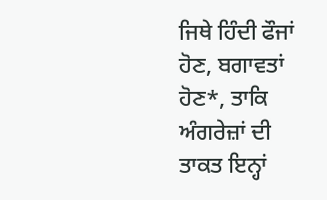ਜਿਥੇ ਹਿੰਦੀ ਫੌਜਾਂ ਹੋਣ, ਬਗਾਵਤਾਂ ਹੋਣ*, ਤਾਕਿ ਅੰਗਰੇਜ਼ਾਂ ਦੀ ਤਾਕਤ ਇਨ੍ਹਾਂ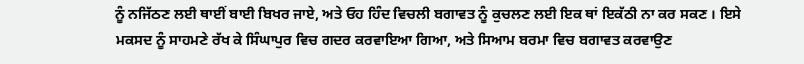ਨੂੰ ਨਜਿੱਠਣ ਲਈ ਥਾਈਂ ਬਾਈ ਬਿਖਰ ਜਾਏ, ਅਤੇ ਓਹ ਹਿੰਦ ਵਿਚਲੀ ਬਗਾਵਤ ਨੂੰ ਕੁਚਲਣ ਲਈ ਇਕ ਥਾਂ ਇਕੱਠੀ ਨਾ ਕਰ ਸਕਣ । ਇਸੇ ਮਕਸਦ ਨੂੰ ਸਾਹਮਣੇ ਰੱਖ ਕੇ ਸਿੰਘਾਪੁਰ ਵਿਚ ਗਦਰ ਕਰਵਾਇਆ ਗਿਆ, ਅਤੇ ਸਿਆਮ ਬਰਮਾ ਵਿਚ ਬਗਾਵਤ ਕਰਵਾਉਣ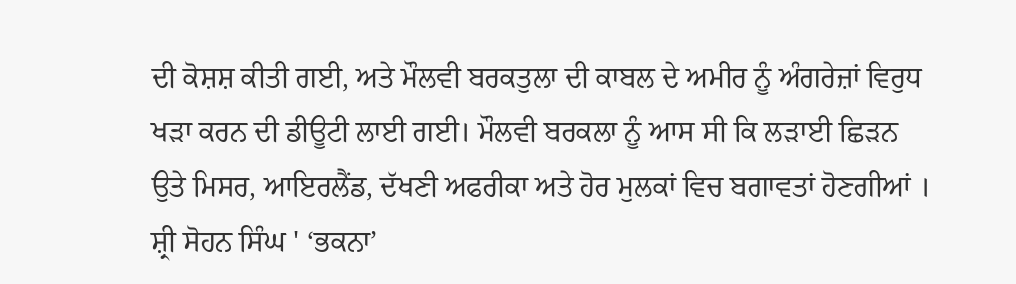ਦੀ ਕੋਸ਼ਸ਼ ਕੀਤੀ ਗਈ, ਅਤੇ ਮੌਲਵੀ ਬਰਕਤੁਲਾ ਦੀ ਕਾਬਲ ਦੇ ਅਮੀਰ ਨੂੰ ਅੰਗਰੇਜ਼ਾਂ ਵਿਰੁਧ ਖੜਾ ਕਰਨ ਦੀ ਡੀਊਟੀ ਲਾਈ ਗਈ। ਮੌਲਵੀ ਬਰਕਲਾ ਨੂੰ ਆਸ ਸੀ ਕਿ ਲੜਾਈ ਛਿੜਨ ਉਤੇ ਮਿਸਰ, ਆਇਰਲੈਂਡ, ਦੱਖਣੀ ਅਫਰੀਕਾ ਅਤੇ ਹੋਰ ਮੁਲਕਾਂ ਵਿਚ ਬਗਾਵਤਾਂ ਹੋਣਗੀਆਂ । ਸ਼੍ਰੀ ਸੋਹਨ ਸਿੰਘ ' ‘ਭਕਨਾ’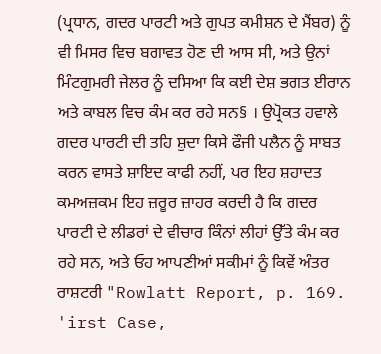(ਪ੍ਰਧਾਨ, ਗਦਰ ਪਾਰਟੀ ਅਤੇ ਗੁਪਤ ਕਮੀਸ਼ਨ ਦੇ ਮੈਂਬਰ) ਨੂੰ ਵੀ ਮਿਸਰ ਵਿਚ ਬਗਾਵਤ ਹੋਣ ਦੀ ਆਸ ਸੀ, ਅਤੇ ਉਨਾਂ ਮਿੰਟਗੁਮਰੀ ਜੇਲਰ ਨੂੰ ਦਸਿਆ ਕਿ ਕਈ ਦੇਸ਼ ਭਗਤ ਈਰਾਨ ਅਤੇ ਕਾਬਲ ਵਿਚ ਕੰਮ ਕਰ ਰਹੇ ਸਨ§ । ਉਪ੍ਰੋਕਤ ਹਵਾਲੇ ਗਦਰ ਪਾਰਟੀ ਦੀ ਤਹਿ ਸ਼ੁਦਾ ਕਿਸੇ ਫੌਜੀ ਪਲੈਨ ਨੂੰ ਸਾਬਤ ਕਰਨ ਵਾਸਤੇ ਸ਼ਾਇਦ ਕਾਫੀ ਨਹੀਂ, ਪਰ ਇਹ ਸ਼ਹਾਦਤ ਕਮਅਜ਼ਕਮ ਇਹ ਜ਼ਰੂਰ ਜ਼ਾਹਰ ਕਰਦੀ ਹੈ ਕਿ ਗਦਰ ਪਾਰਟੀ ਦੇ ਲੀਡਰਾਂ ਦੇ ਵੀਚਾਰ ਕਿੰਨਾਂ ਲੀਹਾਂ ਉੱਤੇ ਕੰਮ ਕਰ ਰਹੇ ਸਨ, ਅਤੇ ਓਹ ਆਪਣੀਆਂ ਸਕੀਮਾਂ ਨੂੰ ਕਿਵੇਂ ਅੰਤਰ ਰਾਸ਼ਟਰੀ "Rowlatt Report, p. 169. 'irst Case,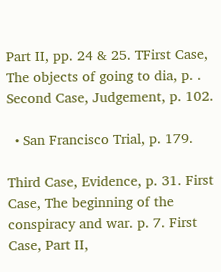Part II, pp. 24 & 25. TFirst Case, The objects of going to dia, p. . Second Case, Judgement, p. 102.

  • San Francisco Trial, p. 179.

Third Case, Evidence, p. 31. First Case, The beginning of the conspiracy and war. p. 7. First Case, Part II,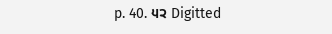p. 40. ੫੨ Digitted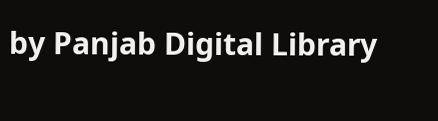by Panjab Digital Library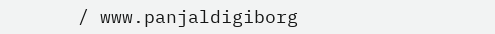/ www.panjaldigiborg